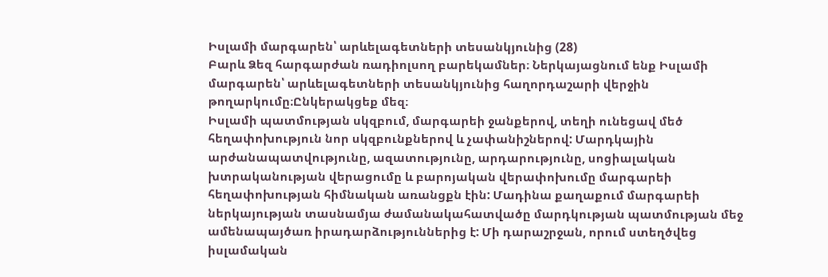Իսլամի մարգարեն՝ արևելագետների տեսանկյունից (28)
Բարև Ձեզ հարգարժան ռադիոլսող բարեկամներ։ Ներկայացնում ենք Իսլամի մարգարեն՝ արևելագետների տեսանկյունից հաղորդաշարի վերջին թողարկումը։Ընկերակցեք մեզ։
Իսլամի պատմության սկզբում, մարգարեի ջանքերով, տեղի ունեցավ մեծ հեղափոխություն նոր սկզբունքներով և չափանիշներով: Մարդկային արժանապատվությունը, ազատությունը, արդարությունը, սոցիալական խտրականության վերացումը և բարոյական վերափոխումը մարգարեի հեղափոխության հիմնական առանցքն էին: Մադինա քաղաքում մարգարեի ներկայության տասնամյա ժամանակահատվածը մարդկության պատմության մեջ ամենապայծառ իրադարձություններից է: Մի դարաշրջան, որում ստեղծվեց իսլամական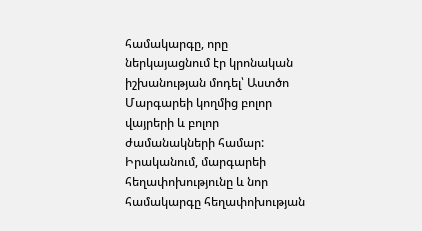համակարգը, որը ներկայացնում էր կրոնական իշխանության մոդել՝ Աստծո Մարգարեի կողմից բոլոր վայրերի և բոլոր ժամանակների համար: Իրականում, մարգարեի հեղափոխությունը և նոր համակարգը հեղափոխության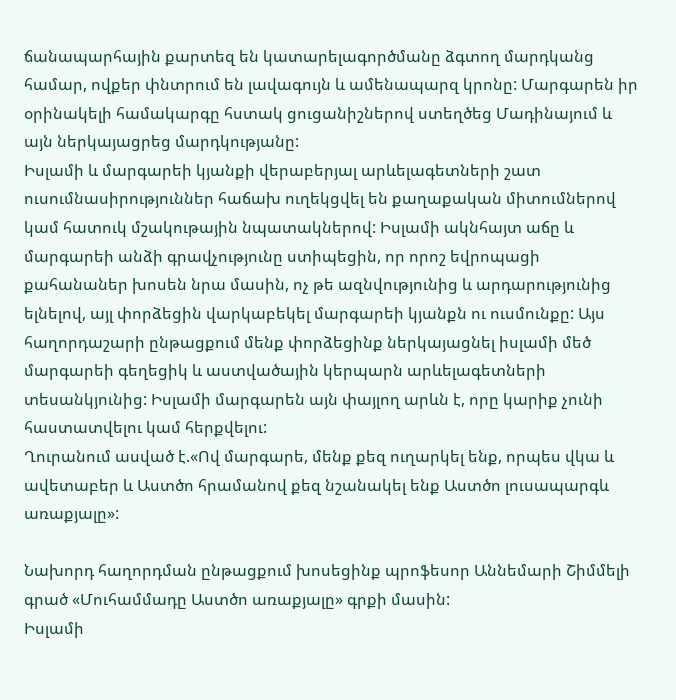ճանապարհային քարտեզ են կատարելագործմանը ձգտող մարդկանց համար, ովքեր փնտրում են լավագույն և ամենապարզ կրոնը: Մարգարեն իր օրինակելի համակարգը հստակ ցուցանիշներով ստեղծեց Մադինայում և այն ներկայացրեց մարդկությանը:
Իսլամի և մարգարեի կյանքի վերաբերյալ արևելագետների շատ ուսումնասիրություններ հաճախ ուղեկցվել են քաղաքական միտումներով կամ հատուկ մշակութային նպատակներով: Իսլամի ակնհայտ աճը և մարգարեի անձի գրավչությունը ստիպեցին, որ որոշ եվրոպացի քահանաներ խոսեն նրա մասին, ոչ թե ազնվությունից և արդարությունից ելնելով, այլ փորձեցին վարկաբեկել մարգարեի կյանքն ու ուսմունքը: Այս հաղորդաշարի ընթացքում մենք փորձեցինք ներկայացնել իսլամի մեծ մարգարեի գեղեցիկ և աստվածային կերպարն արևելագետների տեսանկյունից: Իսլամի մարգարեն այն փայլող արևն է, որը կարիք չունի հաստատվելու կամ հերքվելու:
Ղուրանում ասված է.«Ով մարգարե, մենք քեզ ուղարկել ենք, որպես վկա և ավետաբեր և Աստծո հրամանով քեզ նշանակել ենք Աստծո լուսապարգև առաքյալը»:

Նախորդ հաղորդման ընթացքում խոսեցինք պրոֆեսոր Աննեմարի Շիմմելի գրած «Մուհամմադը Աստծո առաքյալը» գրքի մասին:
Իսլամի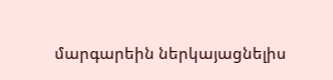մարգարեին ներկայացնելիս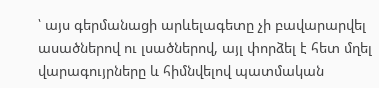՝ այս գերմանացի արևելագետը չի բավարարվել ասածներով ու լսածներով, այլ փորձել է հետ մղել վարագույրները և հիմնվելով պատմական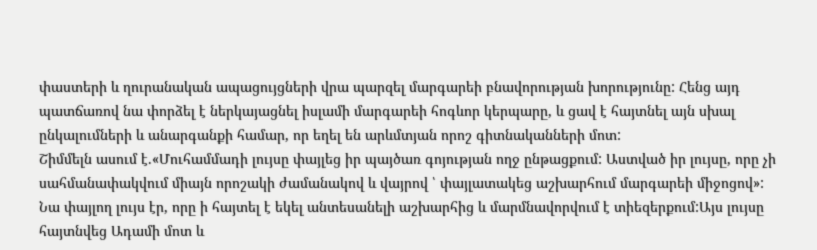փաստերի և ղուրանական ապացույցների վրա պարզել մարգարեի բնավորության խորությունը: Հենց այդ պատճառով նա փորձել է ներկայացնել իսլամի մարգարեի հոգևոր կերպարը, և ցավ է հայտնել այն սխալ ընկալումների և անարգանքի համար, որ եղել են արևմտյան որոշ գիտնականների մոտ:
Շիմմելն ասում է.«Մուհամմադի լույսը փայլեց իր պայծառ գոյության ողջ ընթացքում: Աստված իր լույսը, որը չի սահմանափակվում միայն որոշակի ժամանակով և վայրով ՝ փայլատակեց աշխարհում մարգարեի միջոցով»:
Նա փայլող լույս էր, որը ի հայտել է եկել անտեսանելի աշխարհից և մարմնավորվում է տիեզերքում:Այս լույսը հայտնվեց Ադամի մոտ և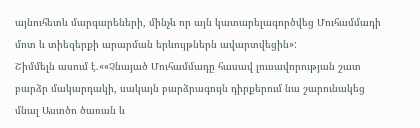այնուհետև մարգարեների, մինչև որ այն կատարելագործվեց Մուհամմադի մոտ և տիեզերքի արարման երևույթներն ավարտվեցին»:
Շիմմելն ասում է.««Չնայած Մուհամմադը հասավ լուսավորության շատ բարձր մակարդակի, սակայն բարձրագույն դիրքերում նա շարունակեց մնալ Աստծո ծառան և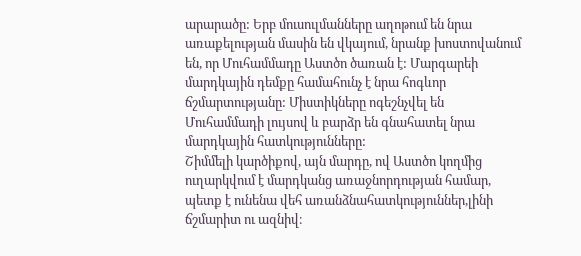արարածը: Երբ մուսուլմանները աղոթում են նրա առաքելության մասին են վկայում, նրանք խոստովանում են, որ Մուհամմադը Աստծո ծառան է: Մարգարեի մարդկային դեմքը համահունչ է նրա հոգևոր ճշմարտությանը: Միստիկները ոգեշնչվել են Մուհամմադի լույսով և բարձր են գնահատել նրա մարդկային հատկությունները:
Շիմմելի կարծիքով, այն մարդը, ով Աստծո կողմից ուղարկվում է մարդկանց առաջնորդության համար, պետք է ունենա վեհ առանձնահատկություններ,լինի ճշմարիտ ու ազնիվ։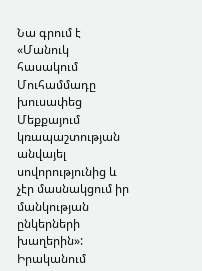Նա գրում է «Մանուկ հասակում Մուհամմադը խուսափեց Մեքքայում կռապաշտության անվայել սովորությունից և չէր մասնակցում իր մանկության ընկերների խաղերին»:
Իրականում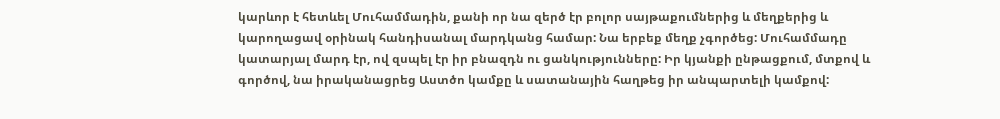կարևոր է հետևել Մուհամմադին, քանի որ նա զերծ էր բոլոր սայթաքումներից և մեղքերից և կարողացավ օրինակ հանդիսանալ մարդկանց համար: Նա երբեք մեղք չգործեց: Մուհամմադը կատարյալ մարդ էր, ով զսպել էր իր բնազդն ու ցանկությունները: Իր կյանքի ընթացքում, մտքով և գործով, նա իրականացրեց Աստծո կամքը և սատանային հաղթեց իր անպարտելի կամքով: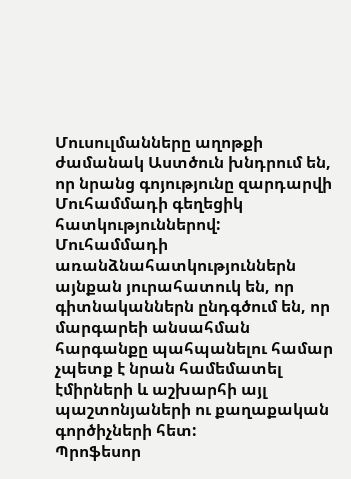Մուսուլմանները աղոթքի ժամանակ Աստծուն խնդրում են, որ նրանց գոյությունը զարդարվի Մուհամմադի գեղեցիկ հատկություններով: Մուհամմադի առանձնահատկություններն այնքան յուրահատուկ են, որ գիտնականներն ընդգծում են, որ մարգարեի անսահման հարգանքը պահպանելու համար չպետք է նրան համեմատել էմիրների և աշխարհի այլ պաշտոնյաների ու քաղաքական գործիչների հետ:
Պրոֆեսոր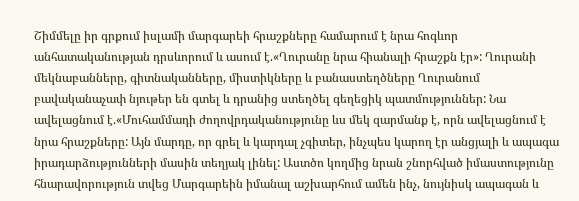Շիմմելը իր գրքում իսլամի մարգարեի հրաշքները համարում է նրա հոգևոր անհատականության դրսևորում և ասում է.«Ղուրանը նրա հիանալի հրաշքն էր»: Ղուրանի մեկնաբանները, գիտնականները, միստիկները և բանաստեղծները Ղուրանում բավականաչափ նյութեր են գտել և դրանից ստեղծել գեղեցիկ պատմություններ: Նա ավելացնում է.«Մուհամմադի ժողովրդականությունը ևս մեկ զարմանք է, որն ավելացնում է նրա հրաշքները: Այն մարդը, որ գրել և կարդալ չգիտեր, ինչպես կարող էր անցյալի և ապագա իրադարձությունների մասին տեղյակ լինել: Աստծո կողմից նրան շնորհված իմաստությունը հնարավորություն տվեց Մարգարեին իմանալ աշխարհում ամեն ինչ, նույնիսկ ապագան և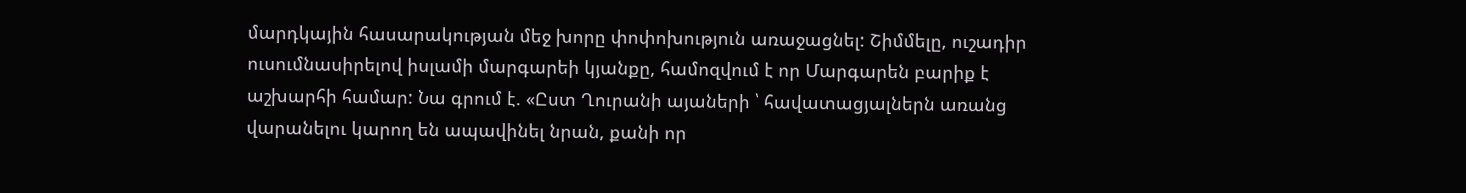մարդկային հասարակության մեջ խորը փոփոխություն առաջացնել: Շիմմելը, ուշադիր ուսումնասիրելով իսլամի մարգարեի կյանքը, համոզվում է որ Մարգարեն բարիք է աշխարհի համար: Նա գրում է. «Ըստ Ղուրանի այաների ՝ հավատացյալներն առանց վարանելու կարող են ապավինել նրան, քանի որ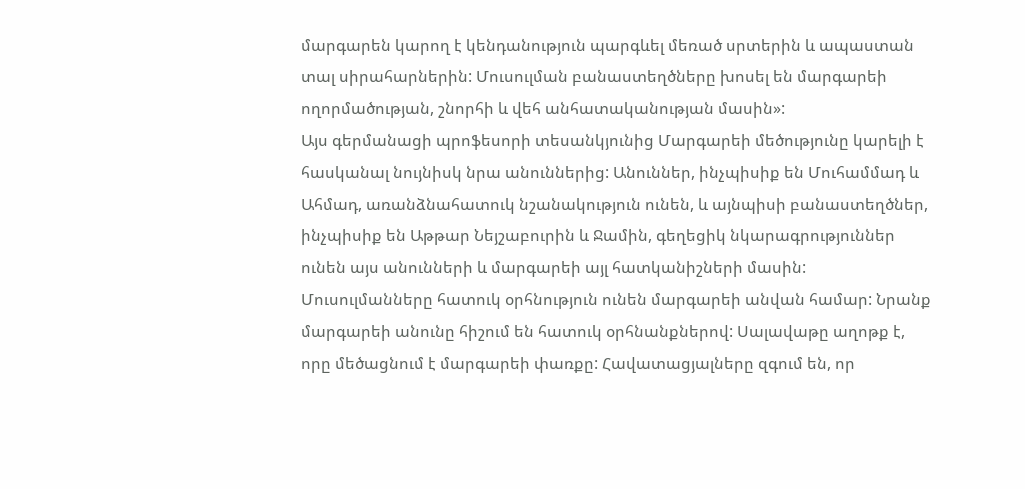մարգարեն կարող է կենդանություն պարգևել մեռած սրտերին և ապաստան տալ սիրահարներին: Մուսուլման բանաստեղծները խոսել են մարգարեի ողորմածության, շնորհի և վեհ անհատականության մասին»:
Այս գերմանացի պրոֆեսորի տեսանկյունից Մարգարեի մեծությունը կարելի է հասկանալ նույնիսկ նրա անուններից: Անուններ, ինչպիսիք են Մուհամմադ և Ահմադ, առանձնահատուկ նշանակություն ունեն, և այնպիսի բանաստեղծներ, ինչպիսիք են Աթթար Նեյշաբուրին և Ջամին, գեղեցիկ նկարագրություններ ունեն այս անունների և մարգարեի այլ հատկանիշների մասին: Մուսուլմանները հատուկ օրհնություն ունեն մարգարեի անվան համար: Նրանք մարգարեի անունը հիշում են հատուկ օրհնանքներով: Սալավաթը աղոթք է, որը մեծացնում է մարգարեի փառքը: Հավատացյալները զգում են, որ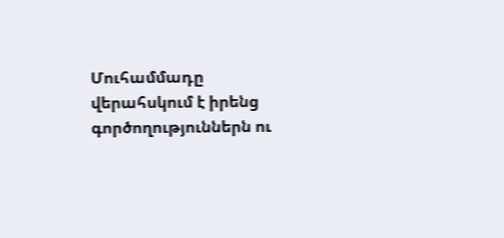Մուհամմադը վերահսկում է իրենց գործողություններն ու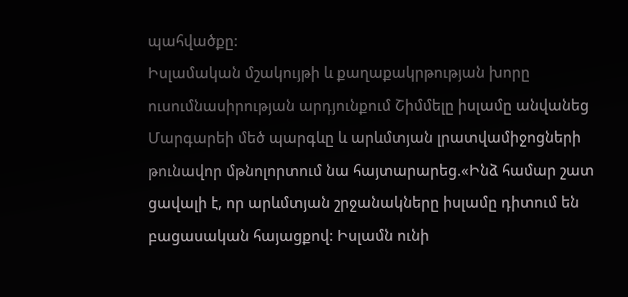պահվածքը:
Իսլամական մշակույթի և քաղաքակրթության խորը ուսումնասիրության արդյունքում Շիմմելը իսլամը անվանեց Մարգարեի մեծ պարգևը և արևմտյան լրատվամիջոցների թունավոր մթնոլորտում նա հայտարարեց.«Ինձ համար շատ ցավալի է, որ արևմտյան շրջանակները իսլամը դիտում են բացասական հայացքով: Իսլամն ունի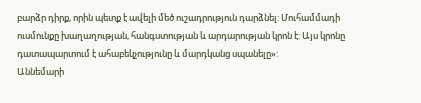բարձր դիրք, որին պետք է ավելի մեծ ուշադրություն դարձնել: Մուհամմադի ուսմունքը խաղաղության, հանգստության և արդարության կրոն է: Այս կրոնը դատապարտում է ահաբեկչությունը և մարդկանց սպանելը»:
Աննեմարի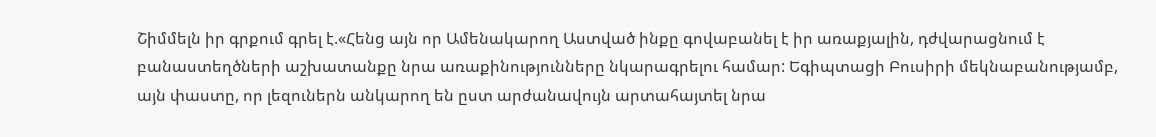Շիմմելն իր գրքում գրել է.«Հենց այն որ Ամենակարող Աստված ինքը գովաբանել է իր առաքյալին, դժվարացնում է բանաստեղծների աշխատանքը նրա առաքինությունները նկարագրելու համար: Եգիպտացի Բուսիրի մեկնաբանությամբ, այն փաստը, որ լեզուներն անկարող են ըստ արժանավույն արտահայտել նրա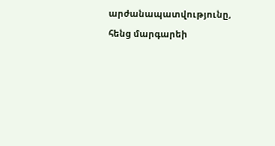արժանապատվությունը, հենց մարգարեի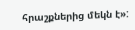հրաշքներից մեկն է»: